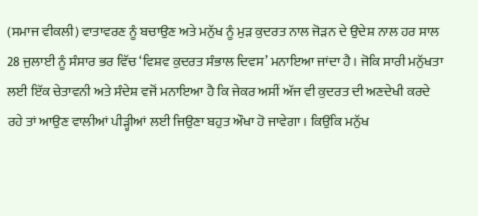(ਸਮਾਜ ਵੀਕਲੀ) ਵਾਤਾਵਰਣ ਨੂੰ ਬਚਾਉਣ ਅਤੇ ਮਨੁੱਖ ਨੂੰ ਮੁੜ ਕੁਦਰਤ ਨਾਲ ਜੋੜਨ ਦੇ ਉਦੇਸ਼ ਨਾਲ ਹਰ ਸਾਲ 28 ਜੁਲਾਈ ਨੂੰ ਸੰਸਾਰ ਭਰ ਵਿੱਚ ‘ਵਿਸ਼ਵ ਕੁਦਰਤ ਸੰਭਾਲ ਦਿਵਸ’ ਮਨਾਇਆ ਜਾਂਦਾ ਹੈ। ਜੋਕਿ ਸਾਰੀ ਮਨੁੱਖਤਾ ਲਈ ਇੱਕ ਚੇਤਾਵਨੀ ਅਤੇ ਸੰਦੇਸ਼ ਵਜੋਂ ਮਨਾਇਆ ਹੈ ਕਿ ਜੇਕਰ ਅਸੀਂ ਅੱਜ ਵੀ ਕੁਦਰਤ ਦੀ ਅਣਦੇਖੀ ਕਰਦੇ ਰਹੇ ਤਾਂ ਆਉਣ ਵਾਲੀਆਂ ਪੀੜ੍ਹੀਆਂ ਲਈ ਜਿਉਣਾ ਬਹੁਤ ਔਖਾ ਹੋ ਜਾਵੇਗਾ। ਕਿਉਂਕਿ ਮਨੁੱਖ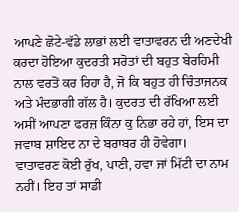ਆਪਣੇ ਛੋਟੇ-ਵੱਡੇ ਲਾਭਾਂ ਲਈ ਵਾਤਾਵਰਨ ਦੀ ਅਣਦੇਖੀ ਕਰਦਾ ਹੋਇਆ ਕੁਦਰਤੀ ਸਰੋਤਾਂ ਦੀ ਬਹੁਤ ਬੇਰਹਿਮੀ ਨਾਲ ਵਰਤੋਂ ਕਰ ਰਿਹਾ ਹੈ, ਜੋ ਕਿ ਬਹੁਤ ਹੀ ਚਿੰਤਾਜਨਕ ਅਤੇ ਮੰਦਭਾਗੀ ਗੱਲ ਹੈ। ਕੁਦਰਤ ਦੀ ਰੱਖਿਆ ਲਈ ਅਸੀਂ ਆਪਣਾ ਫਰਜ਼ ਕਿੰਨਾ ਕੁ ਨਿਭਾ ਰਹੇ ਹਾਂ, ਇਸ ਦਾ ਜਵਾਬ ਸ਼ਾਇਦ ਨਾ ਦੇ ਬਰਾਬਰ ਹੀ ਹੋਵੇਗਾ।
ਵਾਤਾਵਰਣ ਕੋਈ ਰੁੱਖ, ਪਾਣੀ, ਹਵਾ ਜਾਂ ਮਿੱਟੀ ਦਾ ਨਾਮ ਨਹੀਂ। ਇਹ ਤਾਂ ਸਾਡੀ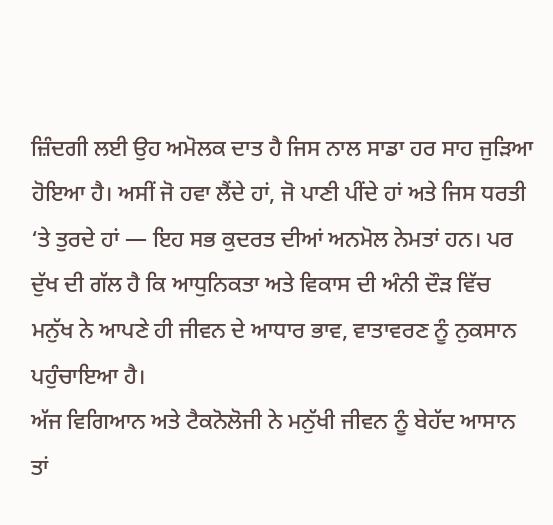ਜ਼ਿੰਦਗੀ ਲਈ ਉਹ ਅਮੋਲਕ ਦਾਤ ਹੈ ਜਿਸ ਨਾਲ ਸਾਡਾ ਹਰ ਸਾਹ ਜੁੜਿਆ ਹੋਇਆ ਹੈ। ਅਸੀਂ ਜੋ ਹਵਾ ਲੈਂਦੇ ਹਾਂ, ਜੋ ਪਾਣੀ ਪੀਂਦੇ ਹਾਂ ਅਤੇ ਜਿਸ ਧਰਤੀ ‘ਤੇ ਤੁਰਦੇ ਹਾਂ — ਇਹ ਸਭ ਕੁਦਰਤ ਦੀਆਂ ਅਨਮੋਲ ਨੇਮਤਾਂ ਹਨ। ਪਰ ਦੁੱਖ ਦੀ ਗੱਲ ਹੈ ਕਿ ਆਧੁਨਿਕਤਾ ਅਤੇ ਵਿਕਾਸ ਦੀ ਅੰਨੀ ਦੌੜ ਵਿੱਚ ਮਨੁੱਖ ਨੇ ਆਪਣੇ ਹੀ ਜੀਵਨ ਦੇ ਆਧਾਰ ਭਾਵ, ਵਾਤਾਵਰਣ ਨੂੰ ਨੁਕਸਾਨ ਪਹੁੰਚਾਇਆ ਹੈ।
ਅੱਜ ਵਿਗਿਆਨ ਅਤੇ ਟੈਕਨੋਲੋਜੀ ਨੇ ਮਨੁੱਖੀ ਜੀਵਨ ਨੂੰ ਬੇਹੱਦ ਆਸਾਨ ਤਾਂ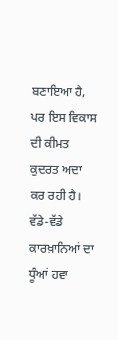ਬਣਾਇਆ ਹੈ, ਪਰ ਇਸ ਵਿਕਾਸ ਦੀ ਕੀਮਤ ਕੁਦਰਤ ਅਦਾ ਕਰ ਰਹੀ ਹੈ। ਵੱਡੇ-ਵੱਡੇ ਕਾਰਖ਼ਾਨਿਆਂ ਦਾ ਧੂੰਆਂ ਹਵਾ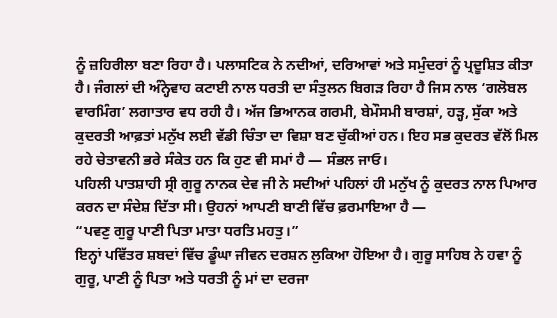ਨੂੰ ਜ਼ਹਿਰੀਲਾ ਬਣਾ ਰਿਹਾ ਹੈ। ਪਲਾਸਟਿਕ ਨੇ ਨਦੀਆਂ, ਦਰਿਆਵਾਂ ਅਤੇ ਸਮੁੰਦਰਾਂ ਨੂੰ ਪ੍ਰਦੂਸ਼ਿਤ ਕੀਤਾ ਹੈ। ਜੰਗਲਾਂ ਦੀ ਅੰਨ੍ਹੇਵਾਹ ਕਟਾਈ ਨਾਲ ਧਰਤੀ ਦਾ ਸੰਤੁਲਨ ਬਿਗੜ ਰਿਹਾ ਹੈ ਜਿਸ ਨਾਲ ‘ਗਲੋਬਲ ਵਾਰਮਿੰਗ’ ਲਗਾਤਾਰ ਵਧ ਰਹੀ ਹੈ। ਅੱਜ ਭਿਆਨਕ ਗਰਮੀ, ਬੇਮੌਸਮੀ ਬਾਰਸ਼ਾਂ, ਹੜ੍ਹ, ਸੁੱਕਾ ਅਤੇ ਕੁਦਰਤੀ ਆਫ਼ਤਾਂ ਮਨੁੱਖ ਲਈ ਵੱਡੀ ਚਿੰਤਾ ਦਾ ਵਿਸ਼ਾ ਬਣ ਚੁੱਕੀਆਂ ਹਨ। ਇਹ ਸਭ ਕੁਦਰਤ ਵੱਲੋਂ ਮਿਲ ਰਹੇ ਚੇਤਾਵਨੀ ਭਰੇ ਸੰਕੇਤ ਹਨ ਕਿ ਹੁਣ ਵੀ ਸਮਾਂ ਹੈ — ਸੰਭਲ ਜਾਓ।
ਪਹਿਲੀ ਪਾਤਸ਼ਾਹੀ ਸ੍ਰੀ ਗੁਰੂ ਨਾਨਕ ਦੇਵ ਜੀ ਨੇ ਸਦੀਆਂ ਪਹਿਲਾਂ ਹੀ ਮਨੁੱਖ ਨੂੰ ਕੁਦਰਤ ਨਾਲ ਪਿਆਰ ਕਰਨ ਦਾ ਸੰਦੇਸ਼ ਦਿੱਤਾ ਸੀ। ਉਹਨਾਂ ਆਪਣੀ ਬਾਣੀ ਵਿੱਚ ਫ਼ਰਮਾਇਆ ਹੈ —
“ਪਵਣੁ ਗੁਰੂ ਪਾਣੀ ਪਿਤਾ ਮਾਤਾ ਧਰਤਿ ਮਹਤੁ।”
ਇਨ੍ਹਾਂ ਪਵਿੱਤਰ ਸ਼ਬਦਾਂ ਵਿੱਚ ਡੂੰਘਾ ਜੀਵਨ ਦਰਸ਼ਨ ਲੁਕਿਆ ਹੋਇਆ ਹੈ। ਗੁਰੂ ਸਾਹਿਬ ਨੇ ਹਵਾ ਨੂੰ ਗੁਰੂ, ਪਾਣੀ ਨੂੰ ਪਿਤਾ ਅਤੇ ਧਰਤੀ ਨੂੰ ਮਾਂ ਦਾ ਦਰਜਾ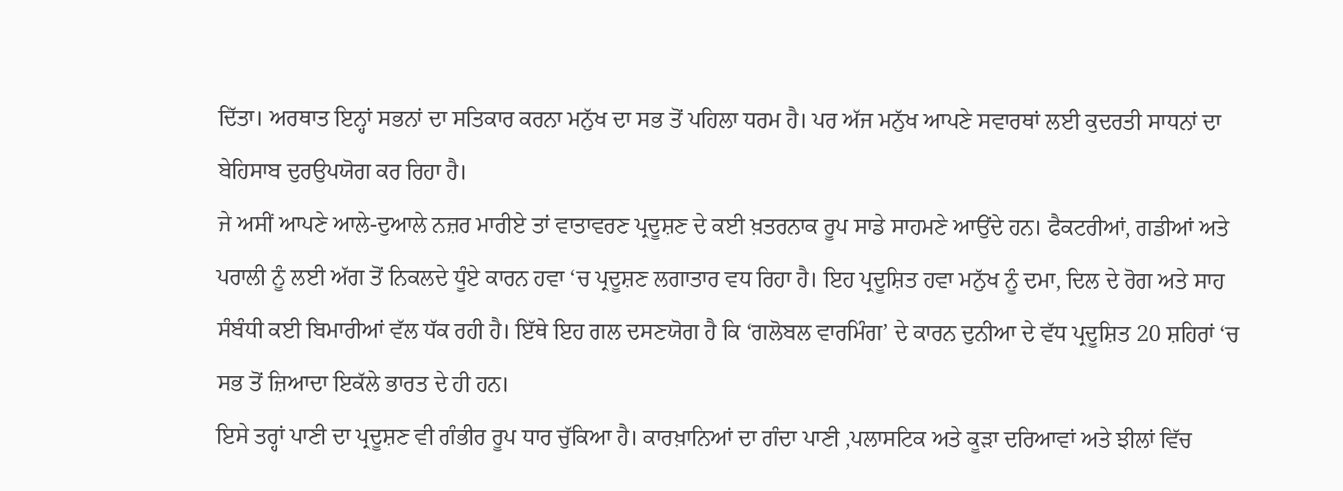ਦਿੱਤਾ। ਅਰਥਾਤ ਇਨ੍ਹਾਂ ਸਭਨਾਂ ਦਾ ਸਤਿਕਾਰ ਕਰਨਾ ਮਨੁੱਖ ਦਾ ਸਭ ਤੋਂ ਪਹਿਲਾ ਧਰਮ ਹੈ। ਪਰ ਅੱਜ ਮਨੁੱਖ ਆਪਣੇ ਸਵਾਰਥਾਂ ਲਈ ਕੁਦਰਤੀ ਸਾਧਨਾਂ ਦਾ ਬੇਹਿਸਾਬ ਦੁਰਉਪਯੋਗ ਕਰ ਰਿਹਾ ਹੈ।
ਜੇ ਅਸੀਂ ਆਪਣੇ ਆਲੇ-ਦੁਆਲੇ ਨਜ਼ਰ ਮਾਰੀਏ ਤਾਂ ਵਾਤਾਵਰਣ ਪ੍ਰਦੂਸ਼ਣ ਦੇ ਕਈ ਖ਼ਤਰਨਾਕ ਰੂਪ ਸਾਡੇ ਸਾਹਮਣੇ ਆਉਂਦੇ ਹਨ। ਫੈਕਟਰੀਆਂ, ਗਡੀਆਂ ਅਤੇ ਪਰਾਲੀ ਨੂੰ ਲਈ ਅੱਗ ਤੋਂ ਨਿਕਲਦੇ ਧੂੰਏ ਕਾਰਨ ਹਵਾ ‘ਚ ਪ੍ਰਦੂਸ਼ਣ ਲਗਾਤਾਰ ਵਧ ਰਿਹਾ ਹੈ। ਇਹ ਪ੍ਰਦੂਸ਼ਿਤ ਹਵਾ ਮਨੁੱਖ ਨੂੰ ਦਮਾ, ਦਿਲ ਦੇ ਰੋਗ ਅਤੇ ਸਾਹ ਸੰਬੰਧੀ ਕਈ ਬਿਮਾਰੀਆਂ ਵੱਲ ਧੱਕ ਰਹੀ ਹੈ। ਇੱਥੇ ਇਹ ਗਲ ਦਸਣਯੋਗ ਹੈ ਕਿ ‘ਗਲੋਬਲ ਵਾਰਮਿੰਗ’ ਦੇ ਕਾਰਨ ਦੁਨੀਆ ਦੇ ਵੱਧ ਪ੍ਰਦੂਸ਼ਿਤ 20 ਸ਼ਹਿਰਾਂ ‘ਚ ਸਭ ਤੋਂ ਜ਼ਿਆਦਾ ਇਕੱਲੇ ਭਾਰਤ ਦੇ ਹੀ ਹਨ।
ਇਸੇ ਤਰ੍ਹਾਂ ਪਾਣੀ ਦਾ ਪ੍ਰਦੂਸ਼ਣ ਵੀ ਗੰਭੀਰ ਰੂਪ ਧਾਰ ਚੁੱਕਿਆ ਹੈ। ਕਾਰਖ਼ਾਨਿਆਂ ਦਾ ਗੰਦਾ ਪਾਣੀ ,ਪਲਾਸਟਿਕ ਅਤੇ ਕੂੜਾ ਦਰਿਆਵਾਂ ਅਤੇ ਝੀਲਾਂ ਵਿੱਚ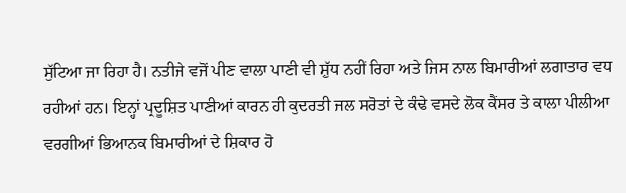ਸੁੱਟਿਆ ਜਾ ਰਿਹਾ ਹੈ। ਨਤੀਜੇ ਵਜੋਂ ਪੀਣ ਵਾਲਾ ਪਾਣੀ ਵੀ ਸ਼ੁੱਧ ਨਹੀਂ ਰਿਹਾ ਅਤੇ ਜਿਸ ਨਾਲ ਬਿਮਾਰੀਆਂ ਲਗਾਤਾਰ ਵਧ ਰਹੀਆਂ ਹਨ। ਇਨ੍ਹਾਂ ਪ੍ਰਦੂਸ਼ਿਤ ਪਾਣੀਆਂ ਕਾਰਨ ਹੀ ਕੁਦਰਤੀ ਜਲ ਸਰੋਤਾਂ ਦੇ ਕੰਢੇ ਵਸਦੇ ਲੋਕ ਕੈਂਸਰ ਤੇ ਕਾਲਾ ਪੀਲੀਆ ਵਰਗੀਆਂ ਭਿਆਨਕ ਬਿਮਾਰੀਆਂ ਦੇ ਸ਼ਿਕਾਰ ਹੋ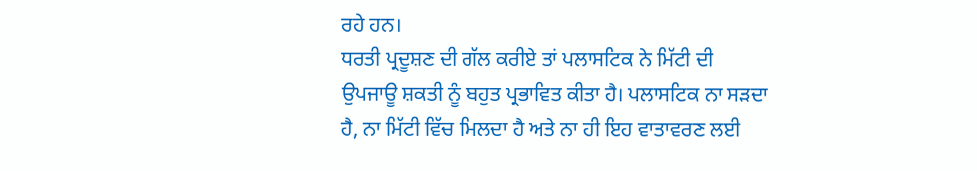ਰਹੇ ਹਨ।
ਧਰਤੀ ਪ੍ਰਦੂਸ਼ਣ ਦੀ ਗੱਲ ਕਰੀਏ ਤਾਂ ਪਲਾਸਟਿਕ ਨੇ ਮਿੱਟੀ ਦੀ ਉਪਜਾਊ ਸ਼ਕਤੀ ਨੂੰ ਬਹੁਤ ਪ੍ਰਭਾਵਿਤ ਕੀਤਾ ਹੈ। ਪਲਾਸਟਿਕ ਨਾ ਸੜਦਾ ਹੈ, ਨਾ ਮਿੱਟੀ ਵਿੱਚ ਮਿਲਦਾ ਹੈ ਅਤੇ ਨਾ ਹੀ ਇਹ ਵਾਤਾਵਰਣ ਲਈ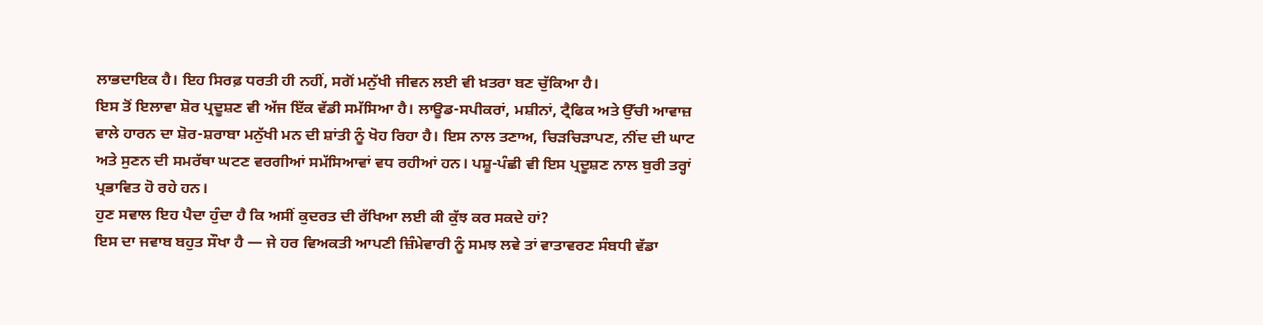ਲਾਭਦਾਇਕ ਹੈ। ਇਹ ਸਿਰਫ਼ ਧਰਤੀ ਹੀ ਨਹੀਂ, ਸਗੋਂ ਮਨੁੱਖੀ ਜੀਵਨ ਲਈ ਵੀ ਖ਼ਤਰਾ ਬਣ ਚੁੱਕਿਆ ਹੈ।
ਇਸ ਤੋਂ ਇਲਾਵਾ ਸ਼ੋਰ ਪ੍ਰਦੂਸ਼ਣ ਵੀ ਅੱਜ ਇੱਕ ਵੱਡੀ ਸਮੱਸਿਆ ਹੈ। ਲਾਊਡ-ਸਪੀਕਰਾਂ, ਮਸ਼ੀਨਾਂ, ਟ੍ਰੈਫਿਕ ਅਤੇ ਉੱਚੀ ਆਵਾਜ਼ ਵਾਲੇ ਹਾਰਨ ਦਾ ਸ਼ੋਰ-ਸ਼ਰਾਬਾ ਮਨੁੱਖੀ ਮਨ ਦੀ ਸ਼ਾਂਤੀ ਨੂੰ ਖੋਹ ਰਿਹਾ ਹੈ। ਇਸ ਨਾਲ ਤਣਾਅ, ਚਿੜਚਿੜਾਪਣ, ਨੀਂਦ ਦੀ ਘਾਟ ਅਤੇ ਸੁਣਨ ਦੀ ਸਮਰੱਥਾ ਘਟਣ ਵਰਗੀਆਂ ਸਮੱਸਿਆਵਾਂ ਵਧ ਰਹੀਆਂ ਹਨ। ਪਸ਼ੂ-ਪੰਛੀ ਵੀ ਇਸ ਪ੍ਰਦੂਸ਼ਣ ਨਾਲ ਬੁਰੀ ਤਰ੍ਹਾਂ ਪ੍ਰਭਾਵਿਤ ਹੋ ਰਹੇ ਹਨ।
ਹੁਣ ਸਵਾਲ ਇਹ ਪੈਦਾ ਹੁੰਦਾ ਹੈ ਕਿ ਅਸੀਂ ਕੁਦਰਤ ਦੀ ਰੱਖਿਆ ਲਈ ਕੀ ਕੁੱਝ ਕਰ ਸਕਦੇ ਹਾਂ?
ਇਸ ਦਾ ਜਵਾਬ ਬਹੁਤ ਸੌਖਾ ਹੈ — ਜੇ ਹਰ ਵਿਅਕਤੀ ਆਪਣੀ ਜ਼ਿੰਮੇਵਾਰੀ ਨੂੰ ਸਮਝ ਲਵੇ ਤਾਂ ਵਾਤਾਵਰਣ ਸੰਬਧੀ ਵੱਡਾ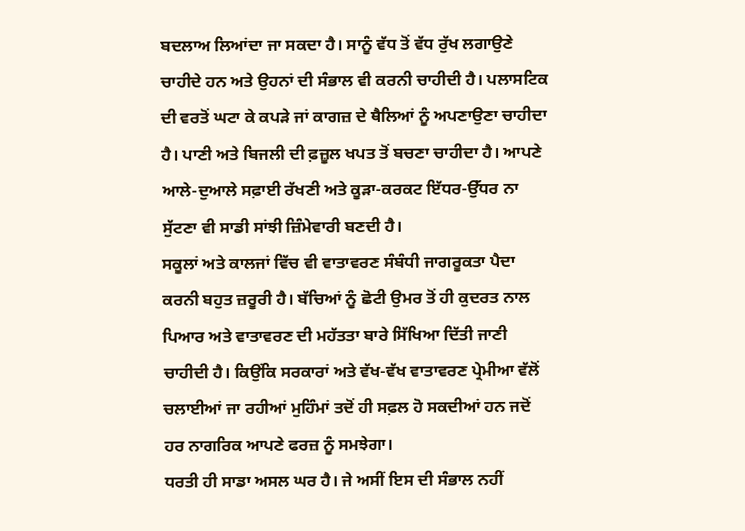ਬਦਲਾਅ ਲਿਆਂਦਾ ਜਾ ਸਕਦਾ ਹੈ। ਸਾਨੂੰ ਵੱਧ ਤੋਂ ਵੱਧ ਰੁੱਖ ਲਗਾਉਣੇ ਚਾਹੀਦੇ ਹਨ ਅਤੇ ਉਹਨਾਂ ਦੀ ਸੰਭਾਲ ਵੀ ਕਰਨੀ ਚਾਹੀਦੀ ਹੈ। ਪਲਾਸਟਿਕ ਦੀ ਵਰਤੋਂ ਘਟਾ ਕੇ ਕਪੜੇ ਜਾਂ ਕਾਗਜ਼ ਦੇ ਥੈਲਿਆਂ ਨੂੰ ਅਪਣਾਉਣਾ ਚਾਹੀਦਾ ਹੈ। ਪਾਣੀ ਅਤੇ ਬਿਜਲੀ ਦੀ ਫ਼ਜ਼ੂਲ ਖਪਤ ਤੋਂ ਬਚਣਾ ਚਾਹੀਦਾ ਹੈ। ਆਪਣੇ ਆਲੇ-ਦੁਆਲੇ ਸਫ਼ਾਈ ਰੱਖਣੀ ਅਤੇ ਕੂੜਾ-ਕਰਕਟ ਇੱਧਰ-ਉੱਧਰ ਨਾ ਸੁੱਟਣਾ ਵੀ ਸਾਡੀ ਸਾਂਝੀ ਜ਼ਿੰਮੇਵਾਰੀ ਬਣਦੀ ਹੈ।
ਸਕੂਲਾਂ ਅਤੇ ਕਾਲਜਾਂ ਵਿੱਚ ਵੀ ਵਾਤਾਵਰਣ ਸੰਬੰਧੀ ਜਾਗਰੂਕਤਾ ਪੈਦਾ ਕਰਨੀ ਬਹੁਤ ਜ਼ਰੂਰੀ ਹੈ। ਬੱਚਿਆਂ ਨੂੰ ਛੋਟੀ ਉਮਰ ਤੋਂ ਹੀ ਕੁਦਰਤ ਨਾਲ ਪਿਆਰ ਅਤੇ ਵਾਤਾਵਰਣ ਦੀ ਮਹੱਤਤਾ ਬਾਰੇ ਸਿੱਖਿਆ ਦਿੱਤੀ ਜਾਣੀ ਚਾਹੀਦੀ ਹੈ। ਕਿਉਂਕਿ ਸਰਕਾਰਾਂ ਅਤੇ ਵੱਖ-ਵੱਖ ਵਾਤਾਵਰਣ ਪ੍ਰੇਮੀਆ ਵੱਲੋਂ ਚਲਾਈਆਂ ਜਾ ਰਹੀਆਂ ਮੁਹਿੰਮਾਂ ਤਦੋਂ ਹੀ ਸਫ਼ਲ ਹੋ ਸਕਦੀਆਂ ਹਨ ਜਦੋਂ ਹਰ ਨਾਗਰਿਕ ਆਪਣੇ ਫਰਜ਼ ਨੂੰ ਸਮਝੇਗਾ।
ਧਰਤੀ ਹੀ ਸਾਡਾ ਅਸਲ ਘਰ ਹੈ। ਜੇ ਅਸੀਂ ਇਸ ਦੀ ਸੰਭਾਲ ਨਹੀਂ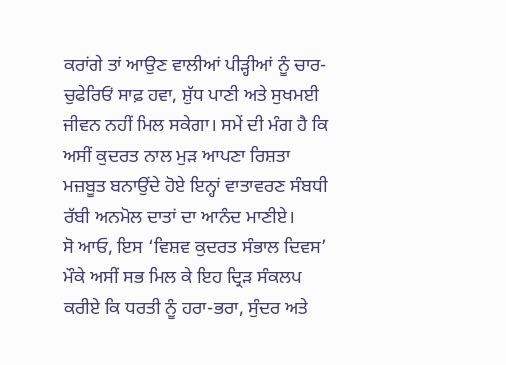ਕਰਾਂਗੇ ਤਾਂ ਆਉਣ ਵਾਲੀਆਂ ਪੀੜ੍ਹੀਆਂ ਨੂੰ ਚਾਰ-ਚੁਫੇਰਿਓਂ ਸਾਫ਼ ਹਵਾ, ਸ਼ੁੱਧ ਪਾਣੀ ਅਤੇ ਸੁਖਮਈ ਜੀਵਨ ਨਹੀਂ ਮਿਲ ਸਕੇਗਾ। ਸਮੇਂ ਦੀ ਮੰਗ ਹੈ ਕਿ ਅਸੀਂ ਕੁਦਰਤ ਨਾਲ ਮੁੜ ਆਪਣਾ ਰਿਸ਼ਤਾ ਮਜ਼ਬੂਤ ਬਨਾਉਂਦੇ ਹੋਏ ਇਨ੍ਹਾਂ ਵਾਤਾਵਰਣ ਸੰਬਧੀ ਰੱਬੀ ਅਨਮੋਲ ਦਾਤਾਂ ਦਾ ਆਨੰਦ ਮਾਣੀਏ।
ਸੋ ਆਓ, ਇਸ ‘ਵਿਸ਼ਵ ਕੁਦਰਤ ਸੰਭਾਲ ਦਿਵਸ’ ਮੌਕੇ ਅਸੀਂ ਸਭ ਮਿਲ ਕੇ ਇਹ ਦ੍ਰਿੜ ਸੰਕਲਪ ਕਰੀਏ ਕਿ ਧਰਤੀ ਨੂੰ ਹਰਾ-ਭਰਾ, ਸੁੰਦਰ ਅਤੇ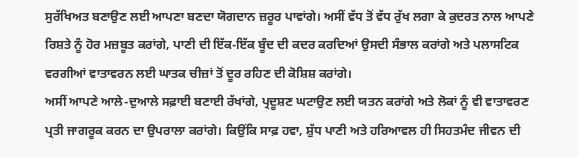ਸੁਰੱਖਿਅਤ ਬਣਾਉਣ ਲਈ ਆਪਣਾ ਬਣਦਾ ਯੋਗਦਾਨ ਜ਼ਰੂਰ ਪਾਵਾਂਗੇ। ਅਸੀਂ ਵੱਧ ਤੋਂ ਵੱਧ ਰੁੱਖ ਲਗਾ ਕੇ ਕੁਦਰਤ ਨਾਲ ਆਪਣੇ ਰਿਸ਼ਤੇ ਨੂੰ ਹੋਰ ਮਜ਼ਬੂਤ ਕਰਾਂਗੇ, ਪਾਣੀ ਦੀ ਇੱਕ-ਇੱਕ ਬੂੰਦ ਦੀ ਕਦਰ ਕਰਦਿਆਂ ਉਸਦੀ ਸੰਭਾਲ ਕਰਾਂਗੇ ਅਤੇ ਪਲਾਸਟਿਕ ਵਰਗੀਆਂ ਵਾਤਾਵਰਨ ਲਈ ਘਾਤਕ ਚੀਜ਼ਾਂ ਤੋਂ ਦੂਰ ਰਹਿਣ ਦੀ ਕੋਸ਼ਿਸ਼ ਕਰਾਂਗੇ।
ਅਸੀਂ ਆਪਣੇ ਆਲੇ-ਦੁਆਲੇ ਸਫ਼ਾਈ ਬਣਾਈ ਰੱਖਾਂਗੇ, ਪ੍ਰਦੂਸ਼ਣ ਘਟਾਉਣ ਲਈ ਯਤਨ ਕਰਾਂਗੇ ਅਤੇ ਲੋਕਾਂ ਨੂੰ ਵੀ ਵਾਤਾਵਰਣ ਪ੍ਰਤੀ ਜਾਗਰੂਕ ਕਰਨ ਦਾ ਉਪਰਾਲਾ ਕਰਾਂਗੇ। ਕਿਉਂਕਿ ਸਾਫ਼ ਹਵਾ, ਸ਼ੁੱਧ ਪਾਣੀ ਅਤੇ ਹਰਿਆਵਲ ਹੀ ਸਿਹਤਮੰਦ ਜੀਵਨ ਦੀ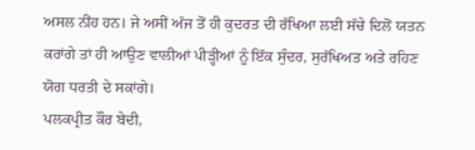ਅਸਲ ਨੀਂਹ ਹਨ। ਜੇ ਅਸੀਂ ਅੱਜ ਤੋਂ ਹੀ ਕੁਦਰਤ ਦੀ ਰੱਖਿਆ ਲਈ ਸੱਚੇ ਦਿਲੋਂ ਯਤਨ ਕਰਾਂਗੇ ਤਾਂ ਹੀ ਆਉਣ ਵਾਲੀਆਂ ਪੀੜ੍ਹੀਆਂ ਨੂੰ ਇੱਕ ਸੁੰਦਰ, ਸੁਰੱਖਿਅਤ ਅਤੇ ਰਹਿਣ ਯੋਗ ਧਰਤੀ ਦੇ ਸਕਾਂਗੇ।
ਪਲਕਪ੍ਰੀਤ ਕੌਰ ਬੇਦੀ,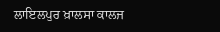ਲਾਇਲਪੁਰ ਖ਼ਾਲਸਾ ਕਾਲਜ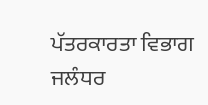ਪੱਤਰਕਾਰਤਾ ਵਿਭਾਗ ਜਲੰਧਰ